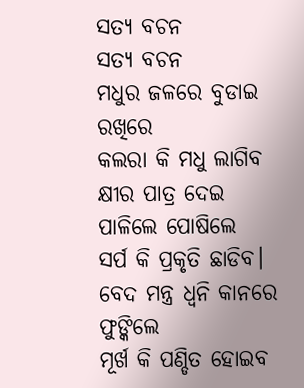ସତ୍ୟ ବଚନ
ସତ୍ୟ ବଚନ
ମଧୁର ଜଳରେ ବୁଡାଇ ରଖିରେ
କଲରା କି ମଧୁ ଲାଗିବ
କ୍ଷୀର ପାତ୍ର ଦେଇ ପାଳିଲେ ପୋଷିଲେ
ସର୍ପ କି ପ୍ରକୃତି ଛାଡିବ।
ବେଦ ମନ୍ତ୍ର ଧ୍ୱନି କାନରେ ଫୁଙ୍କିଲେ
ମୂର୍ଖ କି ପଣ୍ଡିତ ହୋଇବ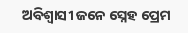ଅବିଶ୍ଵାସୀ ଜନେ ସ୍ନେହ ପ୍ରେମ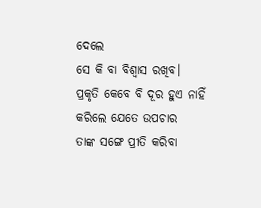ଦେଲେ
ସେ କି ବା ବିଶ୍ବାସ ରଖିବ।
ପ୍ରକୃତି କେବେ ବି ଦୂର ହୁଏ ନାହିଁ
କରିଲେ ଯେତେ ଉପଚାର
ତାଙ୍କ ସଙ୍ଗେ ପ୍ରୀତି କରିବା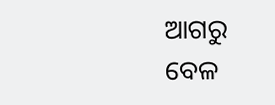ଆଗରୁ
ବେଳ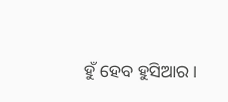ହୁଁ ହେବ ହୁସିଆର।